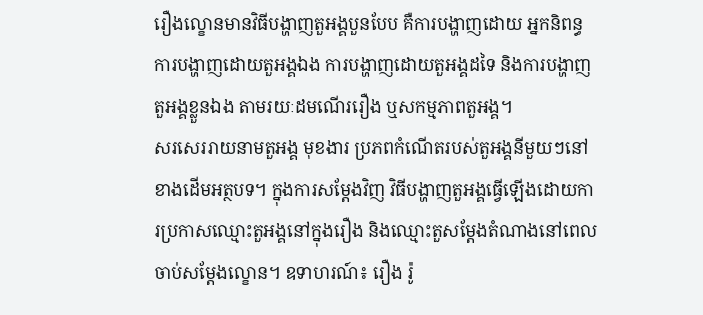រឿងល្ខោនមានវិធីបង្ហាញតួអង្គបួនបែប គឺការបង្ហាញដោយ អ្នកនិពន្ធ ការបង្ហាញដោយតួអង្គឯង ការបង្ហាញដោយតួអង្គដទៃ និងការបង្ហាញតួអង្គខ្លួនឯង តាមរយៈដមណើររឿង ឬសកម្មភាពតួអង្គ។
សរសេររាយនាមតួអង្គ មុខងារ ប្រភពកំណើតរបស់តួអង្គនីមួយៗនៅខាងដើមអត្ថបទ។ ក្នុងការសម្តែងវិញ វិធីបង្ហាញតួអង្គធ្វើឡើងដោយការប្រកាសឈ្មោះតួអង្គនៅក្នុងរឿង និងឈ្មោះតួសម្តែងតំណាងនៅពេលចាប់សម្តែងល្ខោន។ ឧទាហរណ៍៖ រឿង រ៉ូ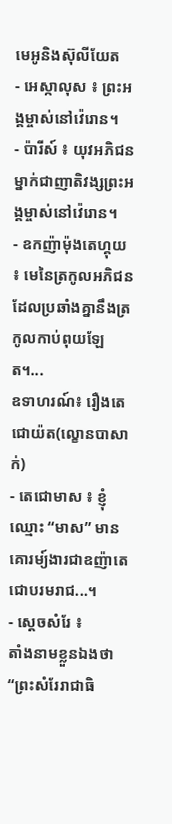មេអូនិងស៊ុលីយែត
- អេស្កាលុស ៖ ព្រះអង្គម្ចាស់នៅវ៉េរោន។
- ប៉ារីស៍ ៖ យុវអភិជនម្នាក់ជាញាតិវង្សព្រះអង្គម្ចាស់នៅវ៉េរោន។
- ឧកញ៉ាម៉ុងតេហ្គុយ ៖ មេនៃត្រកូលអភិជនដែលប្រឆាំងគ្នានឹងត្រកូលកាប់ពុយឡែត។...
ឧទាហរណ៍៖ រឿងតេជោយ៉ត(ល្ខោនបាសាក់)
- តេជោមាស ៖ ខ្ញុំឈ្មោះ “មាស” មានគោរម្យ៍ងារជាឧញ៉ាតេជោបរមរាជ...។
- ស្តេចសំរែ ៖
តាំងនាមខ្លួនឯងថា “ព្រះសំរែរាជាធិ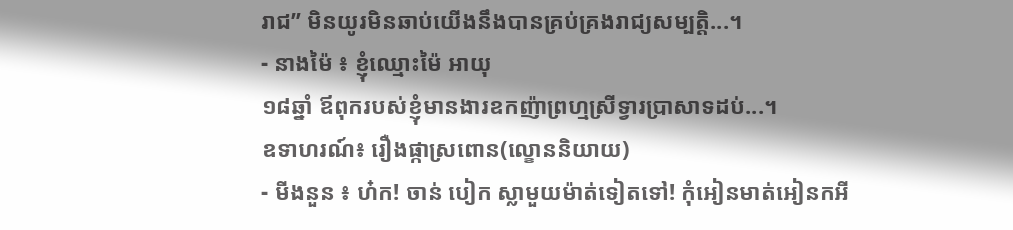រាជ” មិនយូរមិនឆាប់យើងនឹងបានគ្រប់គ្រងរាជ្យសម្បត្តិ...។
- នាងម៉ៃ ៖ ខ្ញុំឈ្មោះម៉ៃ អាយុ
១៨ឆ្នាំ ឪពុករបស់ខ្ញុំមានងារឧកញ៉ាព្រហ្មស្រីទ្វារប្រាសាទដប់...។
ឧទាហរណ៍៖ រឿងផ្កាស្រពោន(ល្ខោននិយាយ)
- មីងនួន ៖ ហ៎ក! ចាន់ បៀក ស្លាមួយម៉ាត់ទៀតទៅ! កុំអៀនមាត់អៀនកអី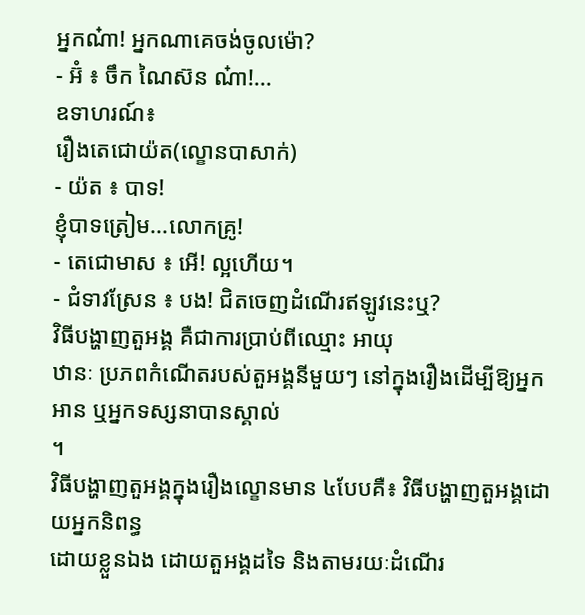អ្នកណ៎ា! អ្នកណាគេចង់ចូលម៉ោ?
- អ៊ំ ៖ ចឹក ណៃស៊ន ណ៎ា!...
ឧទាហរណ៍៖
រឿងតេជោយ៉ត(ល្ខោនបាសាក់)
- យ៉ត ៖ បាទ!
ខ្ញុំបាទត្រៀម...លោកគ្រូ!
- តេជោមាស ៖ អើ! ល្អហើយ។
- ជំទាវស្រែន ៖ បង! ជិតចេញដំណើរឥឡូវនេះឬ?
វិធីបង្ហាញតួអង្គ គឺជាការប្រាប់ពីឈ្មោះ អាយុ
ឋានៈ ប្រភពកំណើតរបស់តួអង្គនីមួយៗ នៅក្នុងរឿងដើម្បីឱ្យអ្នកអាន ឬអ្នកទស្សនាបានស្គាល់
។
វិធីបង្ហាញតួអង្គក្នុងរឿងល្ខោនមាន ៤បែបគឺ៖ វិធីបង្ហាញតួអង្គដោយអ្នកនិពន្ធ
ដោយខ្លួនឯង ដោយតួអង្គដទៃ និងតាមរយៈដំណើរ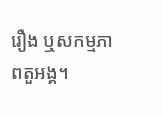រឿង ឬសកម្មភាពតួអង្គ។